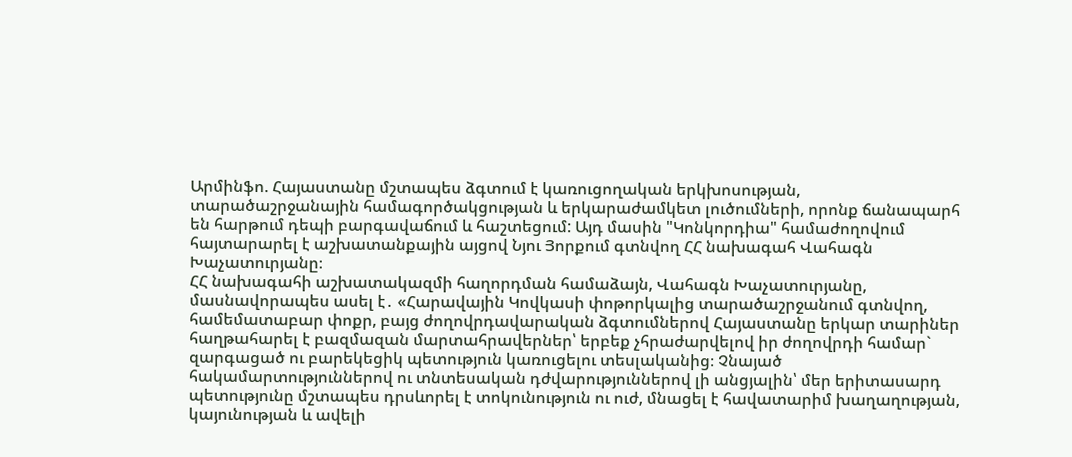Արմինֆո. Հայաստանը մշտապես ձգտում է կառուցողական երկխոսության, տարածաշրջանային համագործակցության և երկարաժամկետ լուծումների, որոնք ճանապարհ են հարթում դեպի բարգավաճում և հաշտեցում: Այդ մասին "Կոնկորդիա" համաժողովում հայտարարել է աշխատանքային այցով Նյու Յորքում գտնվող ՀՀ նախագահ Վահագն Խաչատուրյանը։
ՀՀ նախագահի աշխատակազմի հաղորդման համաձայն, Վահագն Խաչատուրյանը, մասնավորապես ասել է․ «Հարավային Կովկասի փոթորկալից տարածաշրջանում գտնվող, համեմատաբար փոքր, բայց ժողովրդավարական ձգտումներով Հայաստանը երկար տարիներ հաղթահարել է բազմազան մարտահրավերներ՝ երբեք չհրաժարվելով իր ժողովրդի համար` զարգացած ու բարեկեցիկ պետություն կառուցելու տեսլականից։ Չնայած հակամարտություններով ու տնտեսական դժվարություններով լի անցյալին՝ մեր երիտասարդ պետությունը մշտապես դրսևորել է տոկունություն ու ուժ, մնացել է հավատարիմ խաղաղության, կայունության և ավելի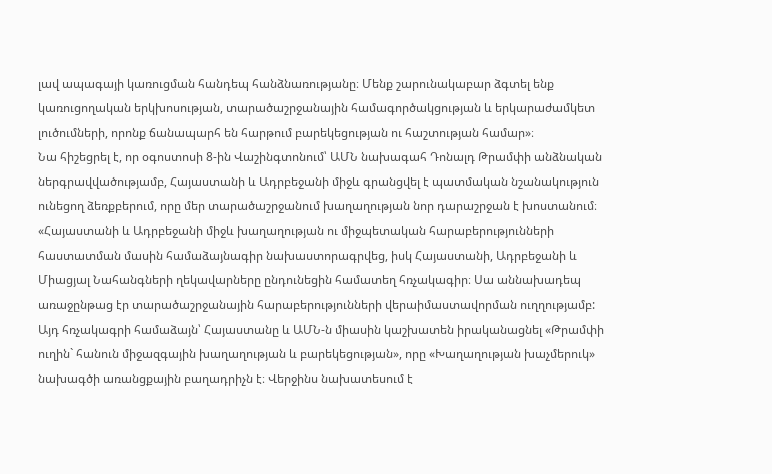լավ ապագայի կառուցման հանդեպ հանձնառությանը։ Մենք շարունակաբար ձգտել ենք կառուցողական երկխոսության, տարածաշրջանային համագործակցության և երկարաժամկետ լուծումների, որոնք ճանապարհ են հարթում բարեկեցության ու հաշտության համար»։
Նա հիշեցրել է, որ օգոստոսի 8-ին Վաշինգտոնում՝ ԱՄՆ նախագահ Դոնալդ Թրամփի անձնական ներգրավվածությամբ, Հայաստանի և Ադրբեջանի միջև գրանցվել է պատմական նշանակություն ունեցող ձեռքբերում, որը մեր տարածաշրջանում խաղաղության նոր դարաշրջան է խոստանում։ «Հայաստանի և Ադրբեջանի միջև խաղաղության ու միջպետական հարաբերությունների հաստատման մասին համաձայնագիր նախաստորագրվեց, իսկ Հայաստանի, Ադրբեջանի և Միացյալ Նահանգների ղեկավարները ընդունեցին համատեղ հռչակագիր։ Սա աննախադեպ առաջընթաց էր տարածաշրջանային հարաբերությունների վերաիմաստավորման ուղղությամբ:
Այդ հռչակագրի համաձայն՝ Հայաստանը և ԱՄՆ-ն միասին կաշխատեն իրականացնել «Թրամփի ուղին` հանուն միջազգային խաղաղության և բարեկեցության», որը «Խաղաղության խաչմերուկ» նախագծի առանցքային բաղադրիչն է։ Վերջինս նախատեսում է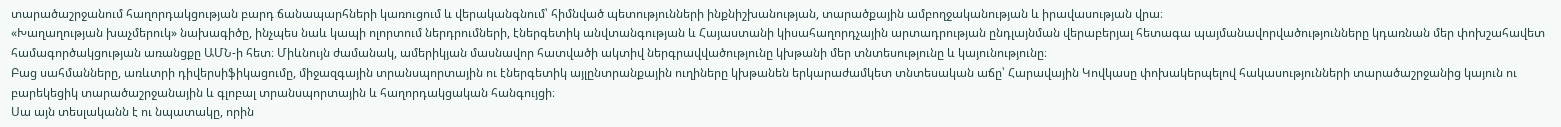տարածաշրջանում հաղորդակցության բարդ ճանապարհների կառուցում և վերականգնում՝ հիմնված պետությունների ինքնիշխանության, տարածքային ամբողջականության և իրավասության վրա։
«Խաղաղության խաչմերուկ» նախագիծը, ինչպես նաև կապի ոլորտում ներդրումների, էներգետիկ անվտանգության և Հայաստանի կիսահաղորդչային արտադրության ընդլայնման վերաբերյալ հետագա պայմանավորվածությունները կդառնան մեր փոխշահավետ համագործակցության առանցքը ԱՄՆ-ի հետ։ Միևնույն ժամանակ, ամերիկյան մասնավոր հատվածի ակտիվ ներգրավվածությունը կխթանի մեր տնտեսությունը և կայունությունը։
Բաց սահմանները, առևտրի դիվերսիֆիկացումը, միջազգային տրանսպորտային ու էներգետիկ այլընտրանքային ուղիները կխթանեն երկարաժամկետ տնտեսական աճը՝ Հարավային Կովկասը փոխակերպելով հակասությունների տարածաշրջանից կայուն ու բարեկեցիկ տարածաշրջանային և գլոբալ տրանսպորտային և հաղորդակցական հանգույցի։
Սա այն տեսլականն է ու նպատակը, որին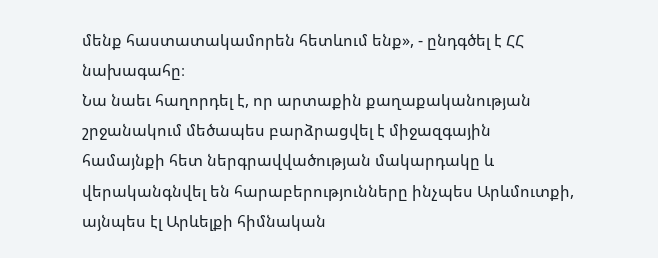մենք հաստատակամորեն հետևում ենք», - ընդգծել է ՀՀ նախագահը։
Նա նաեւ հաղորդել է, որ արտաքին քաղաքականության շրջանակում մեծապես բարձրացվել է միջազգային համայնքի հետ ներգրավվածության մակարդակը և վերականգնվել են հարաբերությունները ինչպես Արևմուտքի, այնպես էլ Արևելքի հիմնական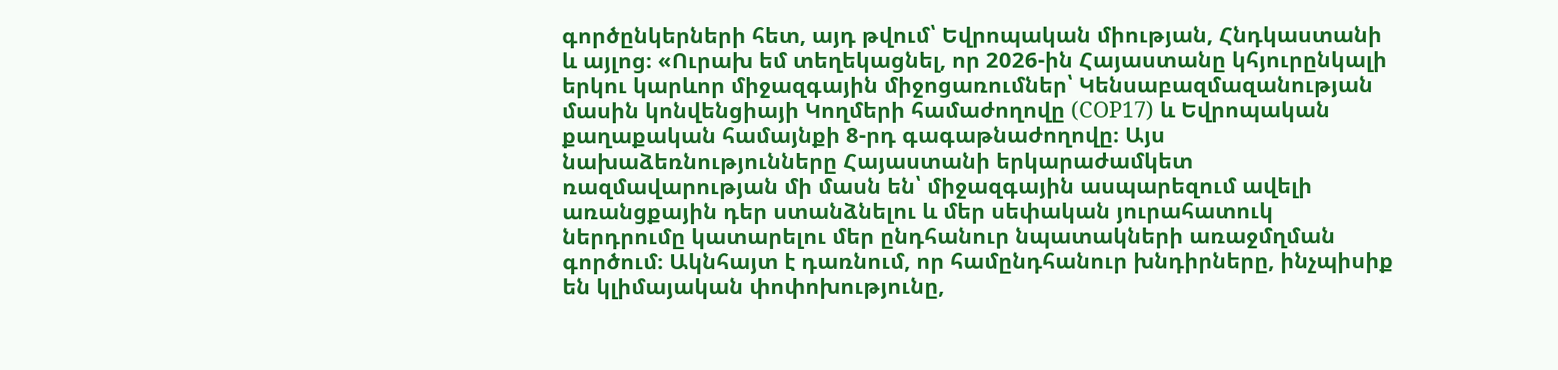գործընկերների հետ, այդ թվում՝ Եվրոպական միության, Հնդկաստանի և այլոց։ «Ուրախ եմ տեղեկացնել, որ 2026-ին Հայաստանը կհյուրընկալի երկու կարևոր միջազգային միջոցառումներ՝ Կենսաբազմազանության մասին կոնվենցիայի Կողմերի համաժողովը (COP17) և Եվրոպական քաղաքական համայնքի 8-րդ գագաթնաժողովը։ Այս նախաձեռնությունները Հայաստանի երկարաժամկետ ռազմավարության մի մասն են՝ միջազգային ասպարեզում ավելի առանցքային դեր ստանձնելու և մեր սեփական յուրահատուկ ներդրումը կատարելու մեր ընդհանուր նպատակների առաջմղման գործում։ Ակնհայտ է դառնում, որ համընդհանուր խնդիրները, ինչպիսիք են կլիմայական փոփոխությունը,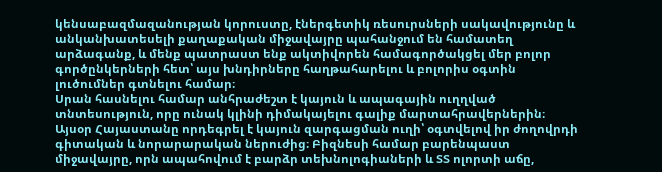կենսաբազմազանության կորուստը, էներգետիկ ռեսուրսների սակավությունը և անկանխատեսելի քաղաքական միջավայրը պահանջում են համատեղ արձագանք, և մենք պատրաստ ենք ակտիվորեն համագործակցել մեր բոլոր գործընկերների հետ՝ այս խնդիրները հաղթահարելու և բոլորիս օգտին լուծումներ գտնելու համար։
Սրան հասնելու համար անհրաժեշտ է կայուն և ապագային ուղղված տնտեսություն, որը ունակ կլինի դիմակայելու գալիք մարտահրավերներին։ Այսօր Հայաստանը որդեգրել է կայուն զարգացման ուղի՝ օգտվելով իր ժողովրդի գիտական և նորարարական ներուժից։ Բիզնեսի համար բարենպաստ միջավայրը, որն ապահովում է բարձր տեխնոլոգիաների և ՏՏ ոլորտի աճը,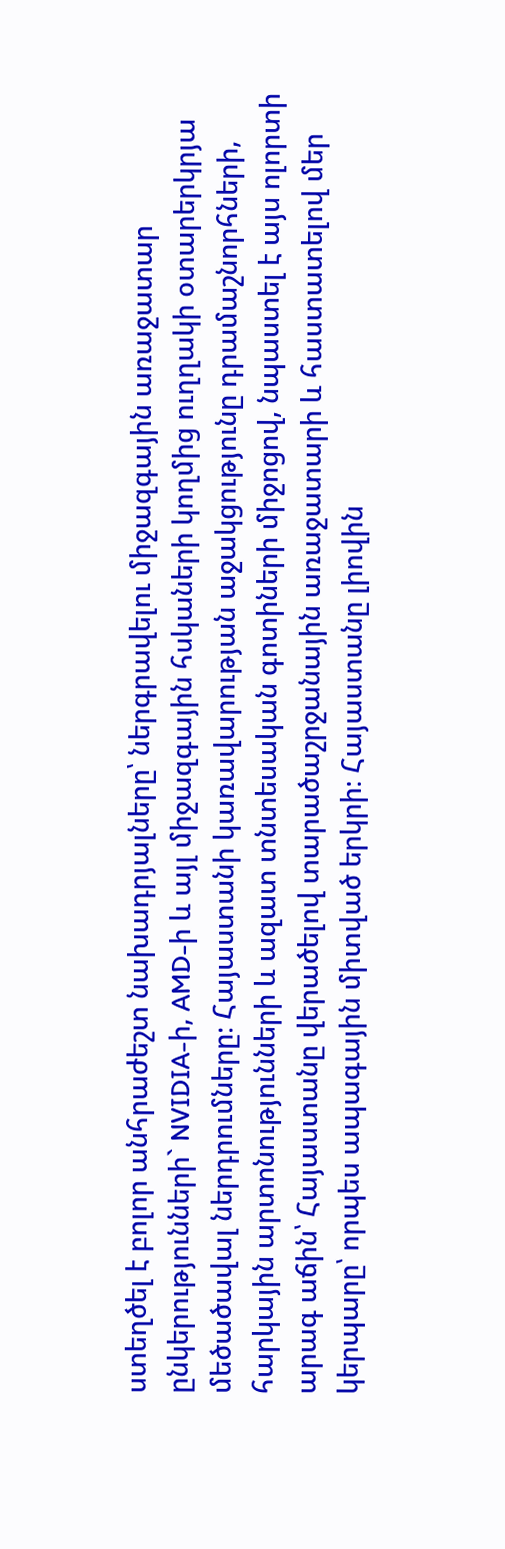ստեղծել է բոլոր անհրաժեշտ նախադրյալները՝ ներգրավելու միջազգային առաջատար ընկերությունների` NVIDIA-ի, AMD-ի և այլ միջազգային հսկաների կողմից ուղղակի օտարերկրյա մեծածավալ ներդրումները։ Հայաստանի կառավարության աջակցությունը դրամաշնորհների, հարկային արտոնությունների և ազատ տնտեսական գոտիների միջոցով, նպաստել է այս ոլորտի արագ աճին՝ Հայաստանը վերածելով տարածաշրջանային առաջատարի և հաստատելով մեր կերպարը՝ որպես ապագային միտված երկրի։ Հայաստանը լիովին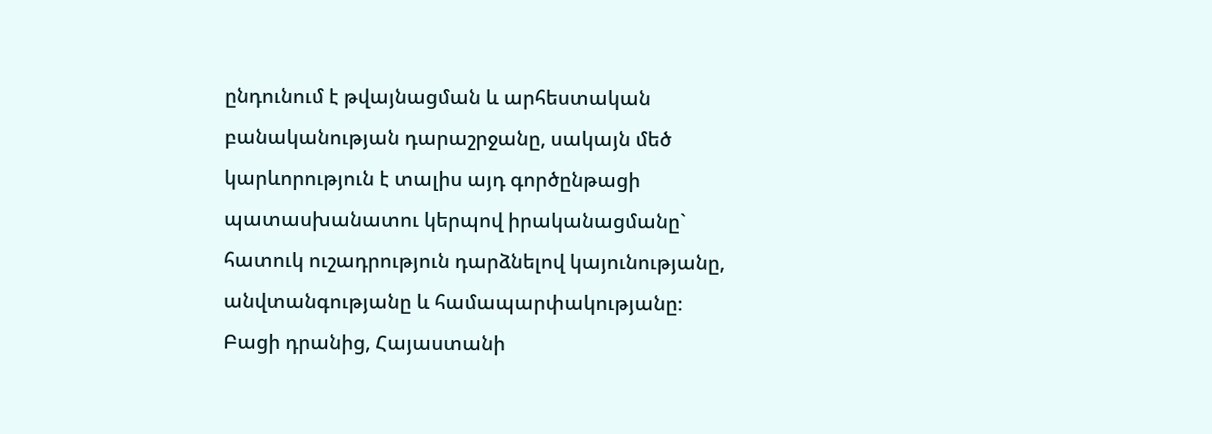ընդունում է թվայնացման և արհեստական բանականության դարաշրջանը, սակայն մեծ կարևորություն է տալիս այդ գործընթացի պատասխանատու կերպով իրականացմանը` հատուկ ուշադրություն դարձնելով կայունությանը, անվտանգությանը և համապարփակությանը։
Բացի դրանից, Հայաստանի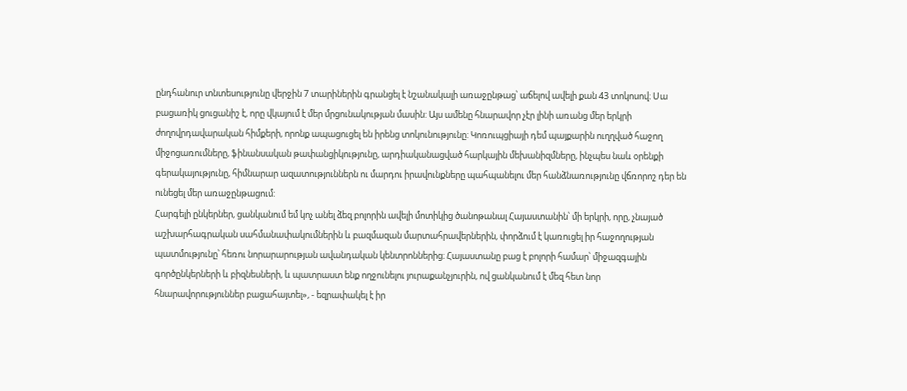ընդհանուր տնտեսությունը վերջին 7 տարիներին գրանցել է նշանակալի առաջընթաց՝ աճելով ավելի քան 43 տոկոսով։ Սա բացառիկ ցուցանիշ է, որը վկայում է մեր մրցունակության մասին: Այս ամենը հնարավոր չէր լինի առանց մեր երկրի ժողովրդավարական հիմքերի, որոնք ապացուցել են իրենց տոկունությունը: Կոռուպցիայի դեմ պայքարին ուղղված հաջող միջոցառումները, ֆինանսական թափանցիկությունը, արդիականացված հարկային մեխանիզմները, ինչպես նաև օրենքի գերակայությունը, հիմնարար ազատություններն ու մարդու իրավունքները պահպանելու մեր հանձնառությունը վճռորոշ դեր են ունեցել մեր առաջընթացում:
Հարգելի ընկերներ, ցանկանում եմ կոչ անել ձեզ բոլորին ավելի մոտիկից ծանոթանալ Հայաստանին՝ մի երկրի, որը, չնայած աշխարհագրական սահմանափակումներին և բազմազան մարտահրավերներին, փորձում է կառուցել իր հաջողության պատմությունը՝ հեռու նորարարության ավանդական կենտրոններից։ Հայաստանը բաց է բոլորի համար՝ միջազգային
գործընկերների և բիզնեսների, և պատրաստ ենք ողջունելու յուրաքանչյուրին, ով ցանկանում է մեզ հետ նոր հնարավորություններ բացահայտել», - եզրափակել է իր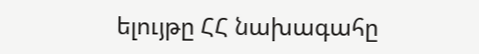ելույթը ՀՀ նախագահը